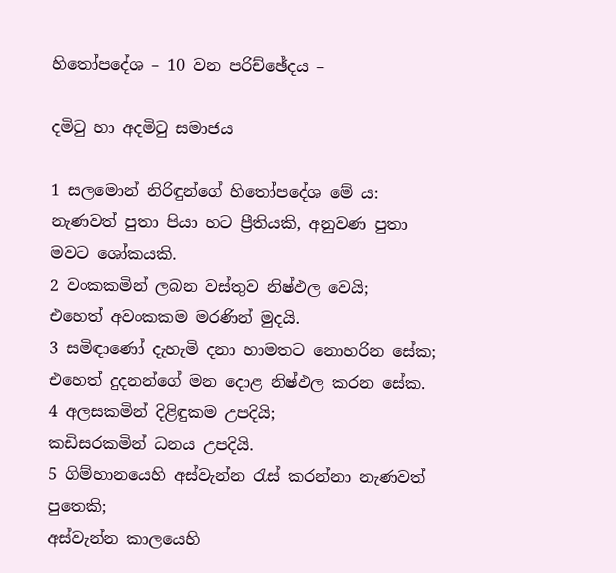හිතෝපදේශ – 10 වන පරිච්ඡේදය –

දමිටු හා අදමිටු සමාජය

1 සලමොන් නිරිඳුන්ගේ හිතෝපදේශ මේ ය:
නැණවත් පුතා පියා හට ප්‍රීතියකි, අනුවණ පුතා මවට ශෝකයකි.
2 වංකකමින් ලබන වස්තුව නිෂ්ඵල වෙයි;
එහෙත් අවංකකම මරණින් මුදයි.
3 සමිඳාණෝ දැහැමි දනා හාමතට නොහරින සේක;
එහෙත් දුදනන්ගේ මන දොළ නිෂ්ඵල කරන සේක.
4 අලසකමින් දිළිඳුකම උපදියි;
කඩිසරකමින් ධනය උපදියි.
5 ගිම්හානයෙහි අස්වැන්න රැස් කරන්නා නැණවත් පුතෙකි;
අස්වැන්න කාලයෙහි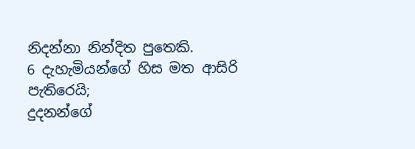නිදන්නා නින්දිත පුතෙකි.
6 දැහැමියන්ගේ හිස මත ආසිරි පැතිරෙයි;
දුදනන්ගේ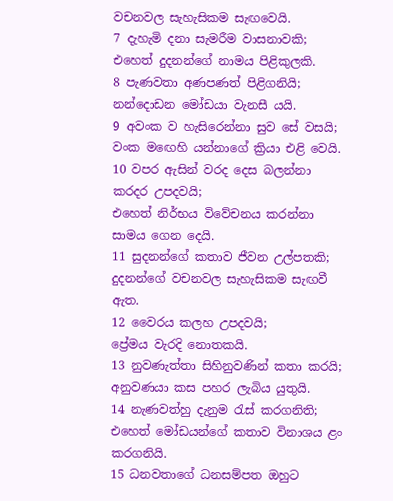වචනවල සැහැසිකම සැඟවෙයි.
7 දැහැමි දනා සැමරීම වාසනාවකි;
එහෙත් දුදනන්ගේ නාමය පිළිකුලකි.
8 පැණවතා අණපණත් පිළිගනියි;
නන්දොඩන මෝඩයා වැනසී යයි.
9 අවංක ව හැසිරෙන්නා සුව සේ වසයි;
වංක මඟෙහි යන්නාගේ ක්‍රියා එළි වෙයි.
10 වපර ඇසින් වරද දෙස බලන්නා කරදර උපදවයි;
එහෙත් නිර්භය විවේචනය කරන්නා සාමය ගෙන දෙයි.
11 සුදනන්ගේ කතාව ජීවන උල්පතකි;
දුදනන්ගේ වචනවල සැහැසිකම සැඟවී ඇත.
12 වෛරය කලහ උපදවයි;
ප්‍රේමය වැරදි නොතකයි.
13 නුවණැත්තා සිහිනුවණින් කතා කරයි;
අනුවණයා කස පහර ලැබිය යුතුයි.
14 නැණවත්හු දැනුම රැස් කරගනිති;
එහෙත් මෝඩයන්ගේ කතාව විනාශය ළං කරගනියි.
15 ධනවතාගේ ධනසම්පත ඔහුට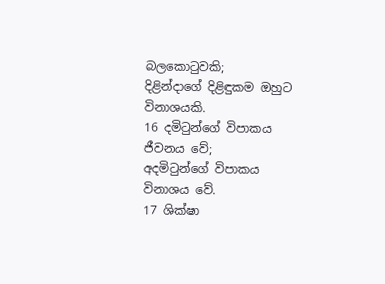බලකොටුවකි;
දිළින්දාගේ දිළිඳුකම ඔහුට විනාශයකි.
16 දමිටුන්ගේ විපාකය ජීවනය වේ;
අදමිටුන්ගේ විපාකය විනාශය වේ.
17 ශික්ෂා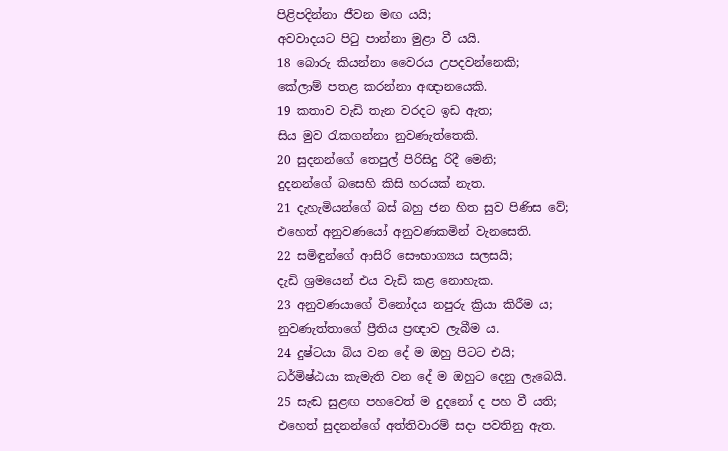පිළිපදින්නා ජීවන මඟ යයි;
අවවාදයට පිටු පාන්නා මුළා වී යයි.
18 බොරු කියන්නා වෛරය උපදවන්නෙකි;
කේලාම් පතළ කරන්නා අඥානයෙකි.
19 කතාව වැඩි තැන වරදට ඉඩ ඇත;
සිය මුව රැකගන්නා නුවණැත්තෙකි.
20 සුදනන්ගේ තෙපුල් පිරිසිදු රිදී මෙනි;
දුදනන්ගේ බසෙහි කිසි හරයක් නැත.
21 දැහැමියන්ගේ බස් බහු ජන හිත සුව පිණිස වේ;
එහෙත් අනුවණයෝ අනුවණකමින් වැනසෙති.
22 සමිඳුන්ගේ ආසිරි සෞභාග්‍යය සලසයි;
දැඩි ශ්‍රමයෙන් එය වැඩි කළ නොහැක.
23 අනුවණයාගේ විනෝදය නපුරු ක්‍රියා කිරීම ය;
නුවණැත්තාගේ ප්‍රීතිය ප්‍රඥාව ලැබීම ය.
24 දුෂ්ටයා බිය වන දේ ම ඔහු පිටට එයි;
ධර්මිෂ්ඨයා කැමැති වන දේ ම ඔහුට දෙනු ලැබෙයි.
25 සැඬ සුළඟ පහවෙත් ම දුදනෝ ද පහ වී යති;
එහෙත් සුදනන්ගේ අත්තිවාරම් සදා පවතිනු ඇත.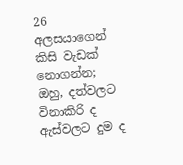26 අලසයාගෙන් කිසි වැඩක් නොගන්න;
ඔහු, දත්වලට විනාකිරි ද ඇස්වලට දුම ද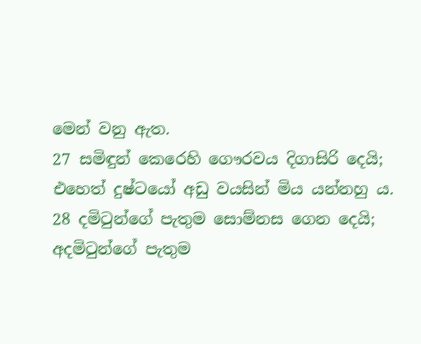මෙන් වනු ඇත.
27 සමිඳුන් කෙරෙහි ගෞරවය දිගාසිරි දෙයි;
එහෙත් දුෂ්ටයෝ අඩු වයසින් මිය යන්නහු ය.
28 දමිටුන්ගේ පැතුම සොම්නස ගෙන දෙයි;
අදමිටුන්ගේ පැතුම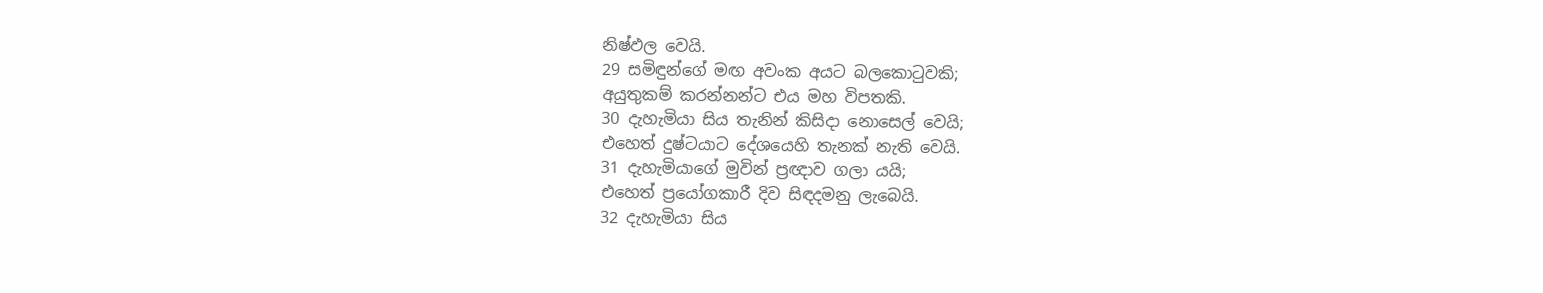නිෂ්ඵල වෙයි.
29 සමිඳුන්ගේ මඟ අවංක අයට බලකොටුවකි;
අයුතුකම් කරන්නන්ට එය මහ විපතකි.
30 දැහැමියා සිය තැනින් කිසිදා නොසෙල් වෙයි;
එහෙත් දුෂ්ටයාට දේශයෙහි තැනක් නැති වෙයි.
31 දැහැමියාගේ මුවින් ප්‍රඥාව ගලා යයි;
එහෙත් ප්‍රයෝගකාරී දිව සිඳදමනු ලැබෙයි.
32 දැහැමියා සිය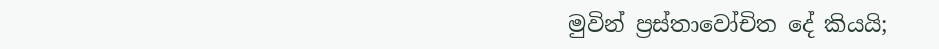මුවින් ප්‍රස්තාවෝචිත දේ කියයි;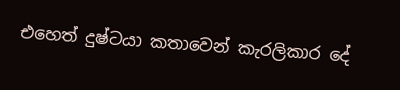එහෙත් දුෂ්ටයා කතාවෙන් කැරලිකාර දේ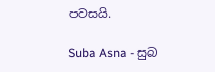පවසයි.

Suba Asna - සුබ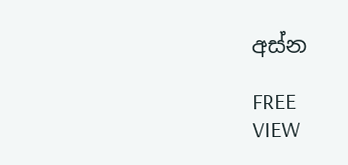අස්න

FREE
VIEW